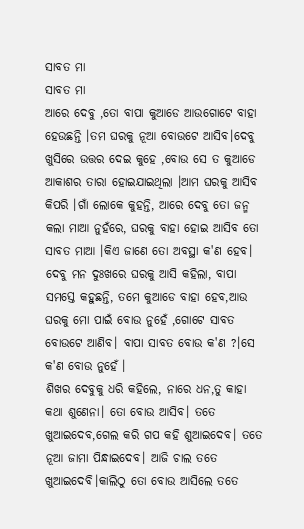ସାବତ ମା
ସାବତ ମା
ଆରେ ଦେବୁ ,ତୋ ବାପା କୁଆଡେ ଆଉଗୋଟେ ବାହା ହେଉଛନ୍ତି ।ତମ ଘରକୁ ନୂଆ ବୋଉଟେ ଆସିବ।ଦେବୁ ଖୁସିରେ ଉତ୍ତର ଦେଇ କୁହେ ,ବୋଉ ସେ ତ କୁଆଡେ ଆକାଶର ତାରା ହୋଇଯାଇଥିଲା ।ଆମ ଘରକୁ ଆସିବ କିପରି ।ଗାଁ ଲୋକେ କୁହନ୍ତି, ଆରେ ଦେବୁ ତୋ ଜନ୍ମ କଲା ମାଆ ନୁହଁରେ, ଘରକୁ ବାହା ହୋଇ ଆସିବ ତୋ ସାବତ ମାଆ ।କିଏ ଜାଣେ ତୋ ଅବସ୍ଥା କ'ଣ ହେବ।
ଦେବୁ ମନ ଦୁଃଖରେ ଘରକୁ ଆସି କହିଲା, ବାପା ସମସ୍ତେ କହୁଛନ୍ତି, ତମେ କୁଆଡେ ବାହା ହେବ,ଆଉ ଘରକୁ ମୋ ପାଇଁ ବୋଉ ନୁହେଁ ,ଗୋଟେ ସାବତ ବୋଉଟେ ଆଣିବ। ବାପା ସାବତ ବୋଉ କ'ଣ ?।ସେ କ'ଣ ବୋଉ ନୁହେଁ ।
ଶିଖର ଦେବୁକୁ ଧରି କହିଲେ, ନାରେ ଧନ,ତୁ କାହା କଥା ଶୁଣେନା। ତୋ ବୋଉ ଆସିବ। ତତେ ଖୁଆଇଦେବ,ଗେଲ କରି ଗପ କହି ଶୁଆଇଦେବ। ତତେ ନୂଆ ଜାମା ପିନ୍ଧାଇଦେବ। ଆଜି ଚାଲ ତତେ ଖୁଆଇଦେବି।କାଲିଠୁ ତୋ ବୋଉ ଆସିଲେ ତତେ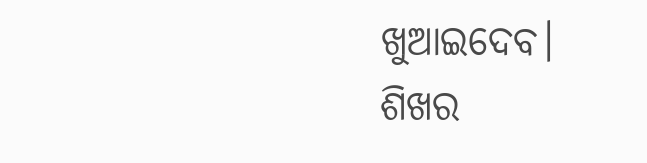ଖୁଆଇଦେବ।
ଶିଖର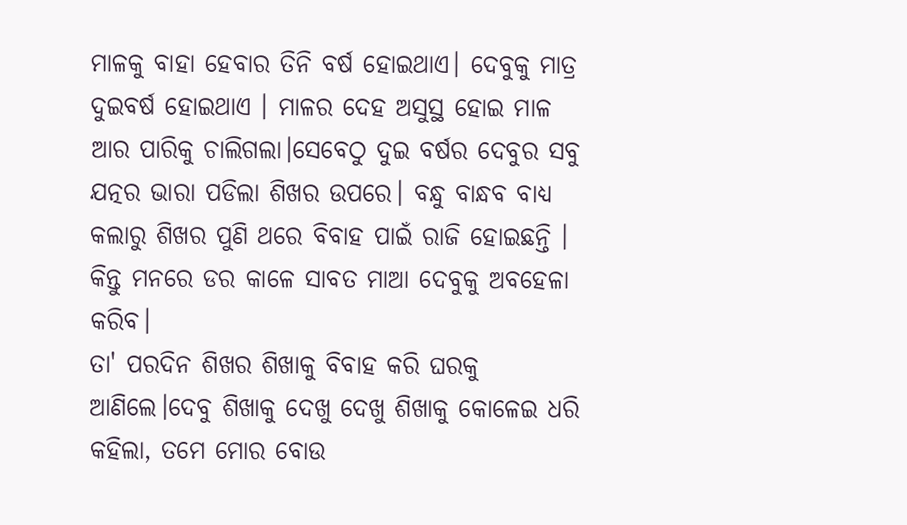ମାଳକୁ ବାହା ହେବାର ତିନି ବର୍ଷ ହୋଇଥାଏ। ଦେବୁକୁ ମାତ୍ର ଦୁଇବର୍ଷ ହୋଇଥାଏ । ମାଳର ଦେହ ଅସୁସ୍ଥ ହୋଇ ମାଳ ଆର ପାରିକୁ ଚାଲିଗଲା।ସେବେଠୁ ଦୁଇ ବର୍ଷର ଦେବୁର ସବୁ ଯତ୍ନର ଭାରା ପଡିଲା ଶିଖର ଉପରେ। ବନ୍ଧୁ ବାନ୍ଧବ ବାଧ୍ୟ କଲାରୁ ଶିଖର ପୁଣି ଥରେ ବିବାହ ପାଇଁ ରାଜି ହୋଇଛନ୍ତି । କିନ୍ତୁ ମନରେ ଡର କାଳେ ସାବତ ମାଆ ଦେବୁକୁ ଅବହେଳା କରିବ।
ତା' ପରଦିନ ଶିଖର ଶିଖାକୁ ବିବାହ କରି ଘରକୁ ଆଣିଲେ।ଦେବୁ ଶିଖାକୁ ଦେଖୁ ଦେଖୁ ଶିଖାକୁ କୋଳେଇ ଧରି କହିଲା, ତମେ ମୋର ବୋଉ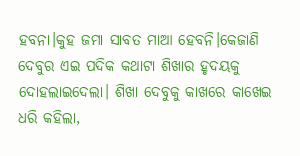ହବନା।କୁହ ଜମା ସାବତ ମାଆ ହେବନି।କେଜାଣି ଦେବୁର ଏଇ ପଦିକ କଥାଟା ଶିଖାର ହୃଦୟକୁ ଦୋହଲାଇଦେଲା। ଶିଖା ଦେବୁକୁ କାଖରେ କାଖେଇ ଧରି କହିଲା,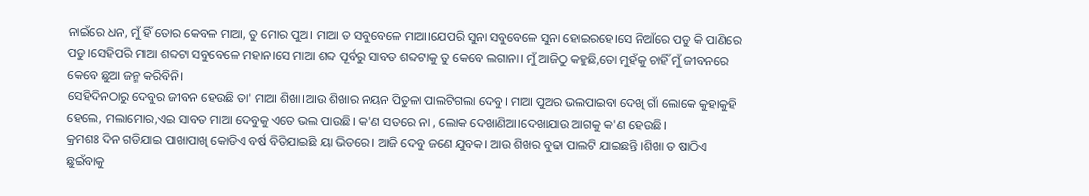ନାଇଁରେ ଧନ, ମୁଁ ହିଁ ତୋର କେବଳ ମାଆ, ତୁ ମୋର ପୁଅ। ମାଆ ତ ସବୁବେଳେ ମାଆ।ଯେପରି ସୁନା ସବୁବେଳେ ସୁନା ହୋଇରହେ।ସେ ନିଆଁରେ ପଡୁ କି ପାଣିରେ ପଡୁ।ସେହିପରି ମାଆ ଶବ୍ଦଟା ସବୁବେଳେ ମହାନ।ସେ ମାଆ ଶବ୍ଦ ପୂର୍ବରୁ ସାବତ ଶବ୍ଦଟାକୁ ତୁ କେବେ ଲଗାନା। ମୁଁ ଆଜିଠୁ କହୁଛି,ତୋ ମୁହଁକୁ ଚାହିଁ ମୁଁ ଜୀବନରେ କେବେ ଛୁଆ ଜନ୍ମ କରିବିନି।
ସେହିଦିନଠାରୁ ଦେବୁର ଜୀବନ ହେଉଛି ତା' ମାଆ ଶିଖା।ଆଉ ଶିଖାର ନୟନ ପିତୁଳା ପାଲଟିଗଲା ଦେବୁ। ମାଆ ପୁଅର ଭଲପାଇବା ଦେଖି ଗାଁ ଲୋକେ କୁହାକୁହି ହେଲେ, ମଲାମୋର,ଏଇ ସାବତ ମାଆ ଦେବୁକୁ ଏତେ ଭଲ ପାଉଛି। କ'ଣ ସତରେ ନା , ଲୋକ ଦେଖାଣିଆ।ଦେଖାଯାଉ ଆଗକୁ କ'ଣ ହେଉଛି।
କ୍ରମଶଃ ଦିନ ଗଡିଯାଇ ପାଖାପାଖି କୋଡିଏ ବର୍ଷ ବିତିଯାଇଛି ୟା ଭିତରେ। ଆଜି ଦେବୁ ଜଣେ ଯୁବକ। ଆଉ ଶିଖର ବୁଢା ପାଲଟି ଯାଇଛନ୍ତି ।ଶିଖା ତ ଷାଠିଏ ଛୁଇଁବାକୁ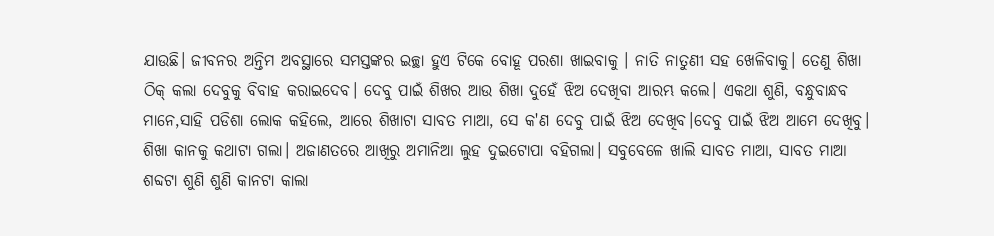ଯାଉଛି। ଜୀବନର ଅନ୍ତିମ ଅବସ୍ଥାରେ ସମସ୍ତଙ୍କର ଇଚ୍ଛା ହୁଏ ଟିକେ ବୋହୂ ପରଶା ଖାଇବାକୁ । ନାତି ନାତୁଣୀ ସହ ଖେଳିବାକୁ। ତେଣୁ ଶିଖା ଠିକ୍ କଲା ଦେବୁକୁ ବିବାହ କରାଇଦେବ। ଦେବୁ ପାଇଁ ଶିଖର ଆଉ ଶିଖା ଦୁହେଁ ଝିଅ ଦେଖିବା ଆରମ୍ଭ କଲେ। ଏକଥା ଶୁଣି, ବନ୍ଧୁବାନ୍ଧବ ମାନେ,ସାହି ପଡିଶା ଲୋକ କହିଲେ, ଆରେ ଶିଖାଟା ସାବତ ମାଆ, ସେ କ'ଣ ଦେବୁ ପାଇଁ ଝିଅ ଦେଖିବ।ଦେବୁ ପାଇଁ ଝିଅ ଆମେ ଦେଖିବୁ।
ଶିଖା କାନକୁ କଥାଟା ଗଲା। ଅଜାଣତରେ ଆଖିରୁ ଅମାନିଆ ଲୁହ ଦୁଇଟୋପା ବହିଗଲା। ସବୁବେଳେ ଖାଲି ସାବତ ମାଆ, ସାବତ ମାଆ ଶବ୍ଦଟା ଶୁଣି ଶୁଣି କାନଟା କାଲା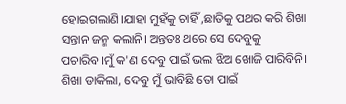ହୋଇଗଲାଣି।ଯାହା ମୁହଁକୁ ଚାହିଁ ,ଛାତିକୁ ପଥର କରି ଶିଖା ସନ୍ତାନ ଜନ୍ମ କଲାନି। ଅନ୍ତତଃ ଥରେ ସେ ଦେବୁକୁ ପଚାରିବ।ମୁଁ କ'ଣ ଦେବୁ ପାଇଁ ଭଲ ଝିଅ ଖୋଜି ପାରିବିନି।
ଶିଖା ଡାକିଲା, ଦେବୁ ମୁଁ ଭାବିଛି ତୋ ପାଇଁ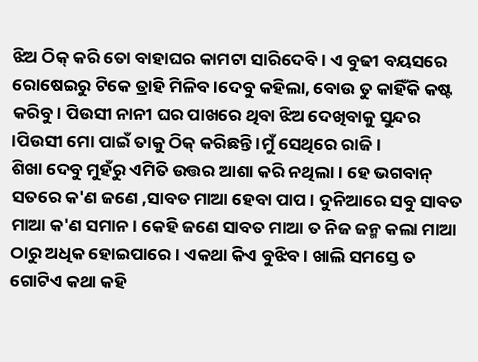ଝିଅ ଠିକ୍ କରି ତୋ ବାହାଘର କାମଟା ସାରିଦେବି। ଏ ବୁଢୀ ବୟସରେ ରୋଷେଇରୁ ଟିକେ ତ୍ରାହି ମିଳିବ ।ଦେବୁ କହିଲା, ବୋଉ ତୁ କାହିଁକି କଷ୍ଟ କରିବୁ। ପିଉସୀ ନାନୀ ଘର ପାଖରେ ଥିବା ଝିଅ ଦେଖିବାକୁ ସୁନ୍ଦର ।ପିଉସୀ ମୋ ପାଇଁ ତାକୁ ଠିକ୍ କରିଛନ୍ତି ।ମୁଁ ସେଥିରେ ରାଜି।
ଶିଖା ଦେବୁ ମୁହଁରୁ ଏମିତି ଉତ୍ତର ଆଶା କରି ନଥିଲା । ହେ ଭଗବାନ୍ ସତରେ କ'ଣ ଜଣେ ,ସାବତ ମାଆ ହେବା ପାପ। ଦୁନିଆରେ ସବୁ ସାବତ ମାଆ କ'ଣ ସମାନ । କେହି ଜଣେ ସାବତ ମାଆ ତ ନିଜ ଜନ୍ମ କଲା ମାଆ ଠାରୁ ଅଧିକ ହୋଇପାରେ। ଏକଥା କିଏ ବୁଝିବ। ଖାଲି ସମସ୍ତେ ତ ଗୋଟିଏ କଥା କହି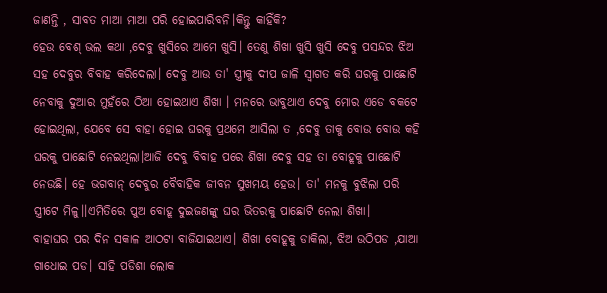ଜାଣନ୍ତି , ସାବତ ମାଆ ମାଆ ପରି ହୋଇପାରିବନି।କିନ୍ତୁ କାହିଁକି?
ହେଉ ବେଶ୍ ଭଲ କଥା ,ଦେବୁ ଖୁସିରେ ଆମେ ଖୁସି। ତେଣୁ ଶିଖା ଖୁସି ଖୁସି ଦେବୁ ପସନ୍ଦର ଝିଅ ସହ ଦେବୁର ବିବାହ କରିଦେଲା। ଦେବୁ ଆଉ ତା' ସ୍ତ୍ରୀକୁ ଦୀପ ଜାଳି ସ୍ଵାଗତ କରି ଘରକୁ ପାଛୋଟି ନେବାକୁ ଦୁଆର ମୁହଁରେ ଠିଆ ହୋଇଥାଏ ଶିଖା । ମନରେ ଭାବୁଥାଏ ଦେବୁ ମୋର ଏଡେ ବକଟେ ହୋଇଥିଲା, ଯେବେ ସେ ବାହା ହୋଇ ଘରକୁ ପ୍ରଥମେ ଆସିଲା ତ ,ଦେବୁ ତାକୁ ବୋଉ ବୋଉ କହି ଘରକୁ ପାଛୋଟି ନେଇଥିଲା।ଆଜି ଦେବୁ ବିବାହ ପରେ ଶିଖା ଦେବୁ ସହ ତା ବୋହୂକୁ ପାଛୋଟି ନେଉଛି। ହେ ଭଗବାନ୍ ଦେବୁର ବୈବାହିକ ଜୀବନ ସୁଖମୟ ହେଉ। ତା' ମନକୁ ବୁଝିଲା ପରି ସ୍ତ୍ରୀଟେ ମିଳୁ।।ଏମିତିରେ ପୁଅ ବୋହୂ ଦୁଇଜଣଙ୍କୁ ଘର ଭିତରକୁ ପାଛୋଟି ନେଲା ଶିଖା।
ବାହାଘର ପର ଦିନ ସକାଳ ଆଠଟା ବାଜିଯାଇଥାଏ। ଶିଖା ବୋହୂକୁ ଡାକିଲା, ଝିଅ ଉଠିପଡ ,ଯାଆ ଗାଧୋଇ ପଡ। ସାହି ପଡିଶା ଲୋକ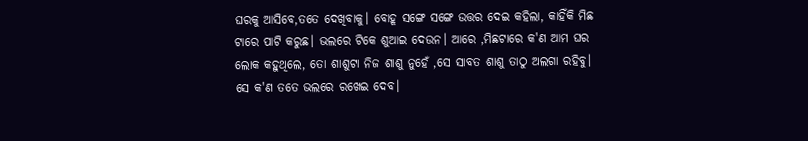ଘରକୁ ଆସିବେ,ତତେ ଦେଖିବାକୁ। ବୋହୂ ସଙ୍ଗେ ସଙ୍ଗେ ଉତ୍ତର ଦେଇ କହିଲା, କାହିଁକି ମିଛ ଟାରେ ପାଟି କରୁଛ। ଭଲରେ ଟିକେ ଶୁଆଇ ଦେଉନ। ଆରେ ,ମିଛଟାରେ କ'ଣ ଆମ ଘର ଲୋକ କହୁଥିଲେ, ତୋ ଶାଶୁଟା ନିଜ ଶାଶୁ ନୁହେଁ ,ସେ ସାବତ ଶାଶୁ ତାଠୁ ଅଲଗା ରହିବୁ। ସେ କ'ଣ ତତେ ଭଲରେ ରଖେଇ ଦେବ।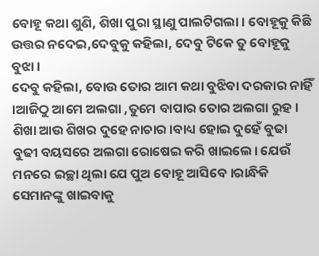ବୋହୂ କଥା ଶୁଣି, ଶିଖା ପୁରା ସ୍ଥାଣୁ ପାଲଟିଗଲା। ବୋହୂକୁ କିଛି ଉତ୍ତର ନଦେଇ,ଦେବୁକୁ କହିଲା, ଦେବୁ ଟିକେ ତୁ ବୋହୂକୁ ବୁଝା।
ଦେବୁ କହିଲା, ବୋଉ ତୋର ଆମ କଥା ବୁଝିବା ଦରକାର ନାହିଁ ।ଆଜିଠୁ ଆମେ ଅଲଗା ,ତୁମେ ବାପାର ତୋର ଅଲଗା ରୁହ। ଶିଖା ଆଉ ଶିଖର ଦୁହେ ନାଚାର।ବାଧ୍ୟ ହୋଇ ଦୁହେଁ ବୁଢା ବୁଢୀ ବୟସରେ ଅଲଗା ରୋଷେଇ କରି ଖାଇଲେ। ଯେଉଁ ମନରେ ଇଚ୍ଛା ଥିଲା ଯେ ପୁଅ ବୋହୂ ଆସିବେ।ରାନ୍ଧିକି ସେମାନଙ୍କୁ ଖାଇବାକୁ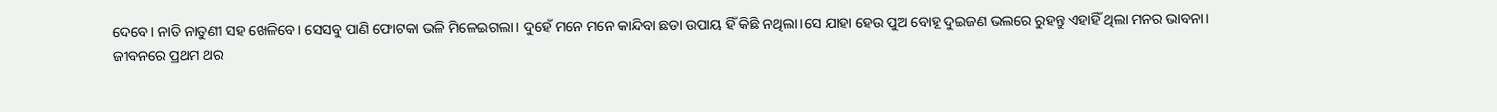ଦେବେ। ନାତି ନାତୁଣୀ ସହ ଖେଳିବେ। ସେସବୁ ପାଣି ଫୋଟକା ଭଳି ମିଳେଇଗଲା। ଦୁହେଁ ମନେ ମନେ କାନ୍ଦିବା ଛଡା ଉପାୟ ହିଁ କିଛି ନଥିଲା।ସେ ଯାହା ହେଉ ପୁଅ ବୋହୂ ଦୁଇଜଣ ଭଲରେ ରୁହନ୍ତୁ ଏହାହିଁ ଥିଲା ମନର ଭାବନା।
ଜୀବନରେ ପ୍ରଥମ ଥର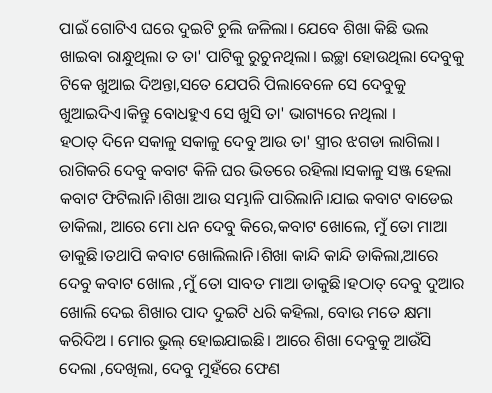ପାଇଁ ଗୋଟିଏ ଘରେ ଦୁଇଟି ଚୁଲି ଜଳିଲା। ଯେବେ ଶିଖା କିଛି ଭଲ ଖାଇବା ରାନ୍ଧୁଥିଲା ତ ତା' ପାଟିକୁ ରୁଚୁନଥିଲା। ଇଚ୍ଛା ହୋଉଥିଲା ଦେବୁକୁ ଟିକେ ଖୁଆଇ ଦିଅନ୍ତା,ସତେ ଯେପରି ପିଲାବେଳେ ସେ ଦେବୁକୁ ଖୁଆଇଦିଏ।କିନ୍ତୁ ବୋଧହୁଏ ସେ ଖୁସି ତା' ଭାଗ୍ୟରେ ନଥିଲା ।
ହଠାତ୍ ଦିନେ ସକାଳୁ ସକାଳୁ ଦେବୁ ଆଉ ତା' ସ୍ତ୍ରୀର ଝଗଡା ଲାଗିଲା। ରାଗିକରି ଦେବୁ କବାଟ କିଳି ଘର ଭିତରେ ରହିଲା।ସକାଳୁ ସଞ୍ଜ ହେଲା କବାଟ ଫିଟିଲାନି।ଶିଖା ଆଉ ସମ୍ଭାଳି ପାରିଲାନି।ଯାଇ କବାଟ ବାଡେଇ ଡାକିଲା, ଆରେ ମୋ ଧନ ଦେବୁ କିରେ,କବାଟ ଖୋଲେ, ମୁଁ ତୋ ମାଆ ଡାକୁଛି।ତଥାପି କବାଟ ଖୋଲିଲାନି।ଶିଖା କାନ୍ଦି କାନ୍ଦି ଡାକିଲା,ଆରେ ଦେବୁ କବାଟ ଖୋଲ ,ମୁଁ ତୋ ସାବତ ମାଆ ଡାକୁଛି।ହଠାତ୍ ଦେବୁ ଦୁଆର ଖୋଲି ଦେଇ ଶିଖାର ପାଦ ଦୁଇଟି ଧରି କହିଲା, ବୋଉ ମତେ କ୍ଷମା କରିଦିଅ । ମୋର ଭୁଲ୍ ହୋଇଯାଇଛି। ଆରେ ଶିଖା ଦେବୁକୁ ଆଉଁସି ଦେଲା ,ଦେଖିଲା, ଦେବୁ ମୁହଁରେ ଫେଣ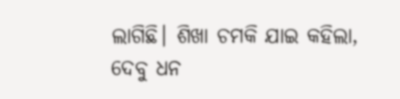ଲାଗିଛି। ଶିଖା ଚମକି ଯାଇ କହିଲା, ଦେବୁ ଧନ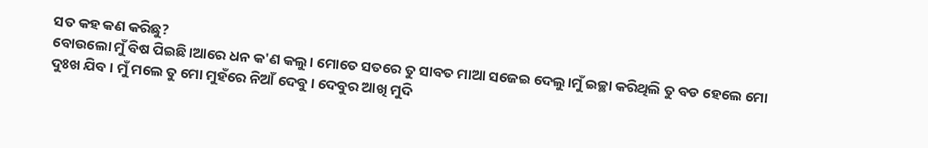ସତ କହ କଣ କରିଛୁ?
ବୋଉଲୋ ମୁଁ ବିଷ ପିଇଛି।ଆରେ ଧନ କ'ଣ କଲୁ। ମୋତେ ସତରେ ତୁ ସାବତ ମାଆ ସଜେଇ ଦେଲୁ।ମୁଁ ଇଚ୍ଛା କରିଥିଲି ତୁ ବଡ ହେଲେ ମୋ ଦୁଃଖ ଯିବ। ମୁଁ ମଲେ ତୁ ମୋ ମୁହଁରେ ନିଆଁ ଦେବୁ। ଦେବୁର ଆଖି ମୁଦି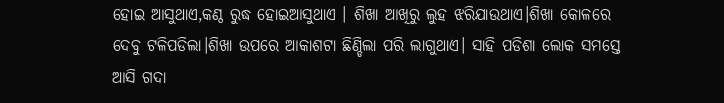ହୋଇ ଆସୁଥାଏ,କଣ୍ଠ ରୁଦ୍ଧ ହୋଇଆସୁଥାଏ । ଶିଖା ଆଖିରୁ ଲୁହ ଝରିଯାଉଥାଏ।ଶିଖା କୋଳରେ ଦେବୁ ଟଳିପଡିଲା।ଶିଖା ଉପରେ ଆକାଶଟା ଛିଣ୍ଡିଲା ପରି ଲାଗୁଥାଏ। ସାହି ପଡିଶା ଲୋକ ସମସ୍ତେ ଆସି ଗଦା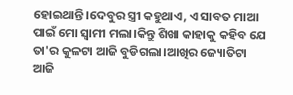ହୋଇଥାନ୍ତି ।ଦେବୁର ସ୍ତ୍ରୀ କହୁଥାଏ, ଏ ସାବତ ମାଆ ପାଇଁ ମୋ ସ୍ବାମୀ ମଲା।କିନ୍ତୁ ଶିଖା କାହାକୁ କହିବ ଯେ ତା'ର କୁଳଟା ଆଜି ବୁଡିଗଲା।ଆଖିର ଜ୍ୟୋତିଟା ଆଜି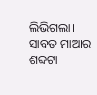ଲିଭିଗଲା। ସାବତ ମାଆର ଶବ୍ଦଟା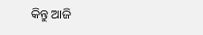କିନ୍ତୁ ଆଜି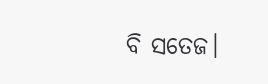ବି ସତେଜ।